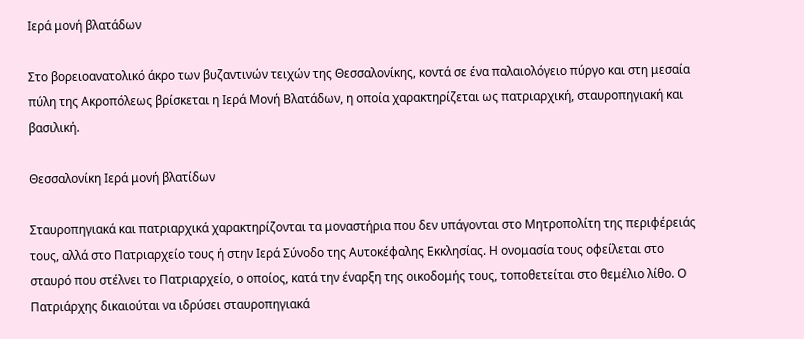Ιερά μονή βλατάδων

Στο βορειοανατολικό άκρο των βυζαντινών τειχών της Θεσσαλονίκης, κοντά σε ένα παλαιολόγειο πύργο και στη μεσαία πύλη της Ακροπόλεως βρίσκεται η Ιερά Μονή Βλατάδων, η οποία χαρακτηρίζεται ως πατριαρχική, σταυροπηγιακή και βασιλική.

Θεσσαλονίκη Ιερά μονή βλατίδων

Σταυροπηγιακά και πατριαρχικά χαρακτηρίζονται τα μοναστήρια που δεν υπάγονται στο Μητροπολίτη της περιφέρειάς τους, αλλά στο Πατριαρχείο τους ή στην Ιερά Σύνοδο της Αυτοκέφαλης Εκκλησίας. Η ονομασία τους οφείλεται στο σταυρό που στέλνει το Πατριαρχείο, ο οποίος, κατά την έναρξη της οικοδομής τους, τοποθετείται στο θεμέλιο λίθο. Ο Πατριάρχης δικαιούται να ιδρύσει σταυροπηγιακά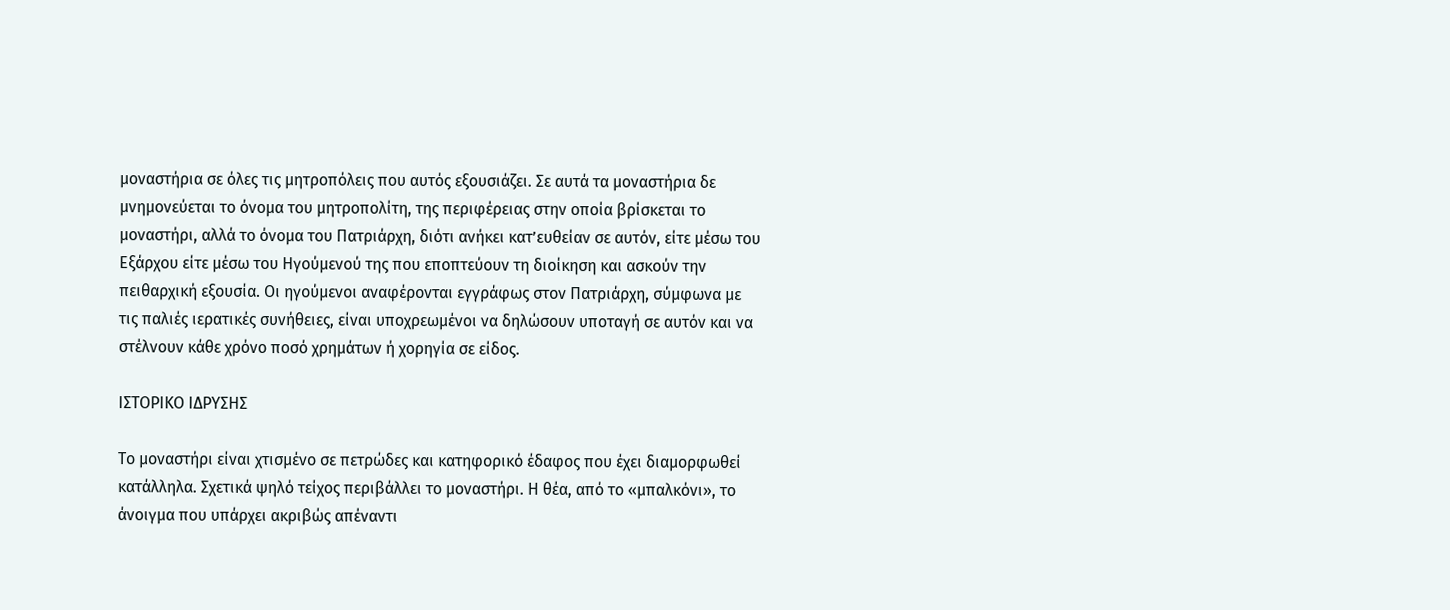μοναστήρια σε όλες τις μητροπόλεις που αυτός εξουσιάζει. Σε αυτά τα μοναστήρια δε μνημονεύεται το όνομα του μητροπολίτη, της περιφέρειας στην οποία βρίσκεται το μοναστήρι, αλλά το όνομα του Πατριάρχη, διότι ανήκει κατ’ευθείαν σε αυτόν, είτε μέσω του Εξάρχου είτε μέσω του Ηγούμενού της που εποπτεύουν τη διοίκηση και ασκούν την πειθαρχική εξουσία. Οι ηγούμενοι αναφέρονται εγγράφως στον Πατριάρχη, σύμφωνα με τις παλιές ιερατικές συνήθειες, είναι υποχρεωμένοι να δηλώσουν υποταγή σε αυτόν και να στέλνουν κάθε χρόνο ποσό χρημάτων ή χορηγία σε είδος.

ΙΣΤΟΡΙΚΟ ΙΔΡΥΣΗΣ

Το μοναστήρι είναι χτισμένο σε πετρώδες και κατηφορικό έδαφος που έχει διαμορφωθεί κατάλληλα. Σχετικά ψηλό τείχος περιβάλλει το μοναστήρι. Η θέα, από το «μπαλκόνι», το άνοιγμα που υπάρχει ακριβώς απέναντι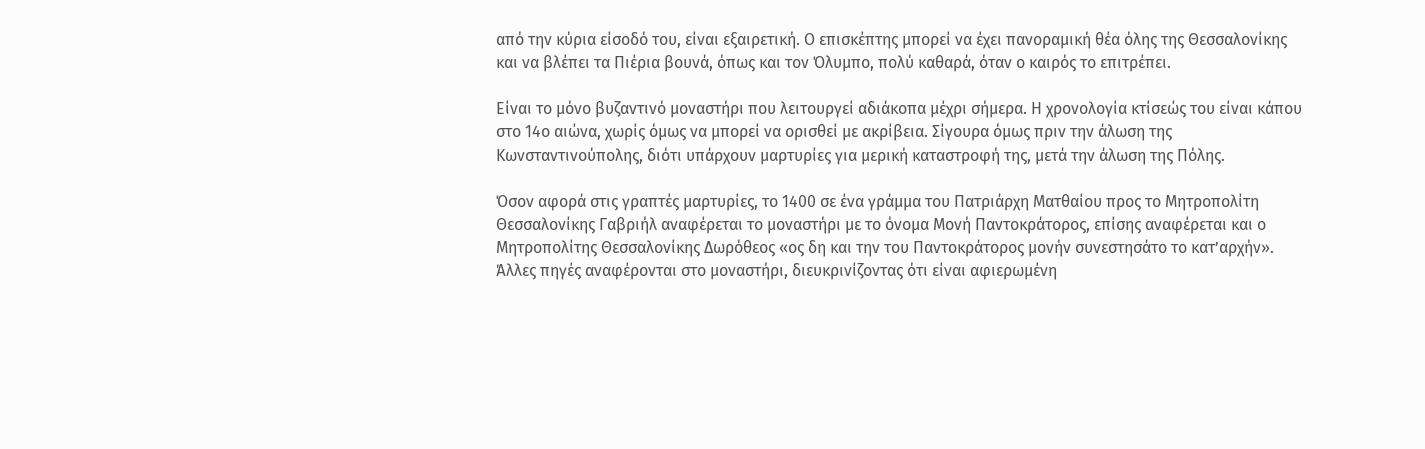από την κύρια είσοδό του, είναι εξαιρετική. Ο επισκέπτης μπορεί να έχει πανοραμική θέα όλης της Θεσσαλονίκης και να βλέπει τα Πιέρια βουνά, όπως και τον Όλυμπο, πολύ καθαρά, όταν ο καιρός το επιτρέπει.

Είναι το μόνο βυζαντινό μοναστήρι που λειτουργεί αδιάκοπα μέχρι σήμερα. Η χρονολογία κτίσεώς του είναι κάπου στο 14ο αιώνα, χωρίς όμως να μπορεί να ορισθεί με ακρίβεια. Σίγουρα όμως πριν την άλωση της Κωνσταντινούπολης, διότι υπάρχουν μαρτυρίες για μερική καταστροφή της, μετά την άλωση της Πόλης.

Όσον αφορά στις γραπτές μαρτυρίες, το 1400 σε ένα γράμμα του Πατριάρχη Ματθαίου προς το Μητροπολίτη Θεσσαλονίκης Γαβριήλ αναφέρεται το μοναστήρι με το όνομα Μονή Παντοκράτορος, επίσης αναφέρεται και ο Μητροπολίτης Θεσσαλονίκης Δωρόθεος «ος δη και την του Παντοκράτορος μονήν συνεστησάτο το κατ’αρχήν». Άλλες πηγές αναφέρονται στο μοναστήρι, διευκρινίζοντας ότι είναι αφιερωμένη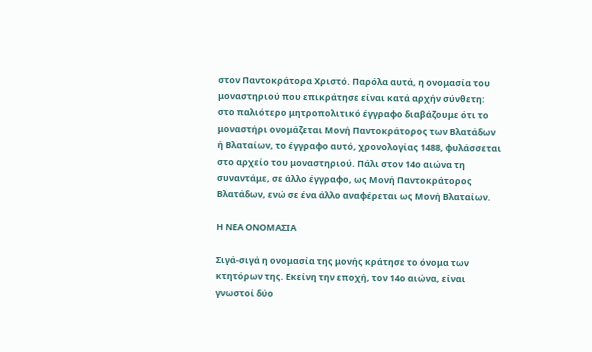στον Παντοκράτορα Χριστό. Παρόλα αυτά, η ονομασία του μοναστηριού που επικράτησε είναι κατά αρχήν σύνθετη: στο παλιότερο μητροπολιτικό έγγραφο διαβάζουμε ότι το μοναστήρι ονομάζεται Μονή Παντοκράτορος των Βλατάδων ή Βλαταίων, το έγγραφο αυτό, χρονολογίας 1488, φυλάσσεται στο αρχείο του μοναστηριού. Πάλι στον 14ο αιώνα τη συναντάμε, σε άλλο έγγραφο, ως Μονή Παντοκράτορος Βλατάδων, ενώ σε ένα άλλο αναφέρεται ως Μονή Βλαταίων.

Η ΝΕΑ ΟΝΟΜΑΣΙΑ

Σιγά-σιγά η ονομασία της μονής κράτησε το όνομα των κτητόρων της. Εκείνη την εποχή, τον 14ο αιώνα, είναι γνωστοί δύο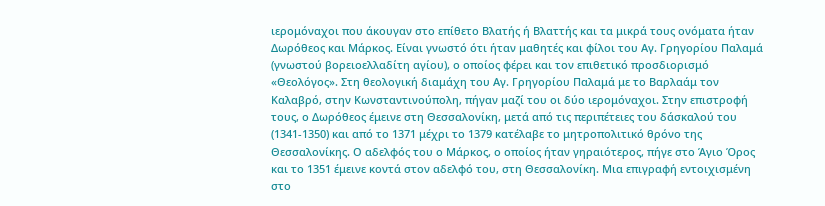ιερομόναχοι που άκουγαν στο επίθετο Βλατής ή Βλαττής και τα μικρά τους ονόματα ήταν Δωρόθεος και Μάρκος. Είναι γνωστό ότι ήταν μαθητές και φίλοι του Αγ. Γρηγορίου Παλαμά (γνωστού βορειοελλαδίτη αγίου), ο οποίος φέρει και τον επιθετικό προσδιορισμό «Θεολόγος». Στη θεολογική διαμάχη του Αγ. Γρηγορίου Παλαμά με το Βαρλαάμ τον Καλαβρό, στην Κωνσταντινούπολη, πήγαν μαζί του οι δύο ιερομόναχοι. Στην επιστροφή τους, ο Δωρόθεος έμεινε στη Θεσσαλονίκη, μετά από τις περιπέτειες του δάσκαλού του (1341-1350) και από το 1371 μέχρι το 1379 κατέλαβε το μητροπολιτικό θρόνο της Θεσσαλονίκης. Ο αδελφός του ο Μάρκος, ο οποίος ήταν γηραιότερος, πήγε στο Άγιο Όρος και το 1351 έμεινε κοντά στον αδελφό του, στη Θεσσαλονίκη. Μια επιγραφή εντοιχισμένη στο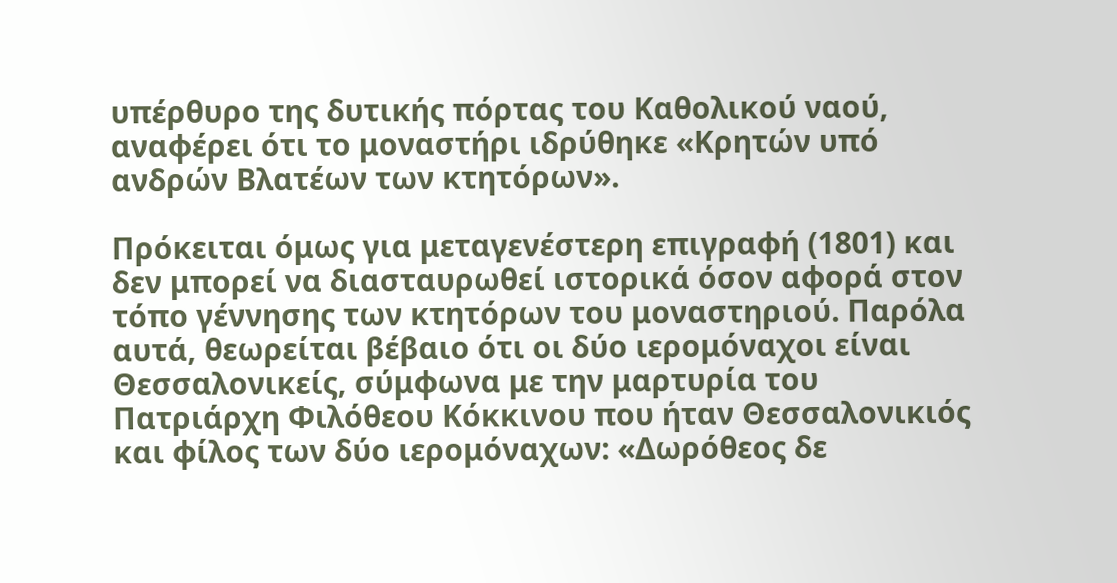υπέρθυρο της δυτικής πόρτας του Καθολικού ναού, αναφέρει ότι το μοναστήρι ιδρύθηκε «Κρητών υπό ανδρών Βλατέων των κτητόρων».

Πρόκειται όμως για μεταγενέστερη επιγραφή (1801) και δεν μπορεί να διασταυρωθεί ιστορικά όσον αφορά στον τόπο γέννησης των κτητόρων του μοναστηριού. Παρόλα αυτά, θεωρείται βέβαιο ότι οι δύο ιερομόναχοι είναι Θεσσαλονικείς, σύμφωνα με την μαρτυρία του Πατριάρχη Φιλόθεου Κόκκινου που ήταν Θεσσαλονικιός και φίλος των δύο ιερομόναχων: «Δωρόθεος δε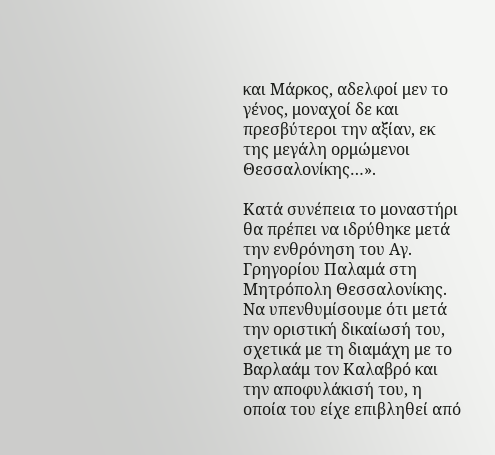και Μάρκος, αδελφοί μεν το γένος, μοναχοί δε και πρεσβύτεροι την αξίαν, εκ της μεγάλη ορμώμενοι Θεσσαλονίκης…».

Κατά συνέπεια το μοναστήρι θα πρέπει να ιδρύθηκε μετά την ενθρόνηση του Αγ. Γρηγορίου Παλαμά στη Μητρόπολη Θεσσαλονίκης. Να υπενθυμίσουμε ότι μετά την οριστική δικαίωσή του, σχετικά με τη διαμάχη με το Βαρλαάμ τον Καλαβρό και την αποφυλάκισή του, η οποία του είχε επιβληθεί από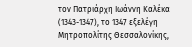τον Πατριάρχη Ιωάννη Καλέκα (1343-1347), το 1347 εξελέγη Μητροπολίτης Θεσσαλονίκης,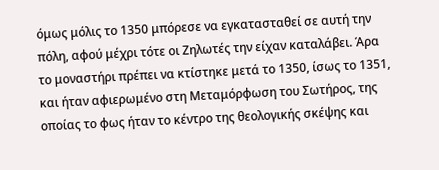όμως μόλις το 1350 μπόρεσε να εγκατασταθεί σε αυτή την πόλη, αφού μέχρι τότε οι Ζηλωτές την είχαν καταλάβει. Άρα το μοναστήρι πρέπει να κτίστηκε μετά το 1350, ίσως το 1351, και ήταν αφιερωμένο στη Μεταμόρφωση του Σωτήρος, της οποίας το φως ήταν το κέντρο της θεολογικής σκέψης και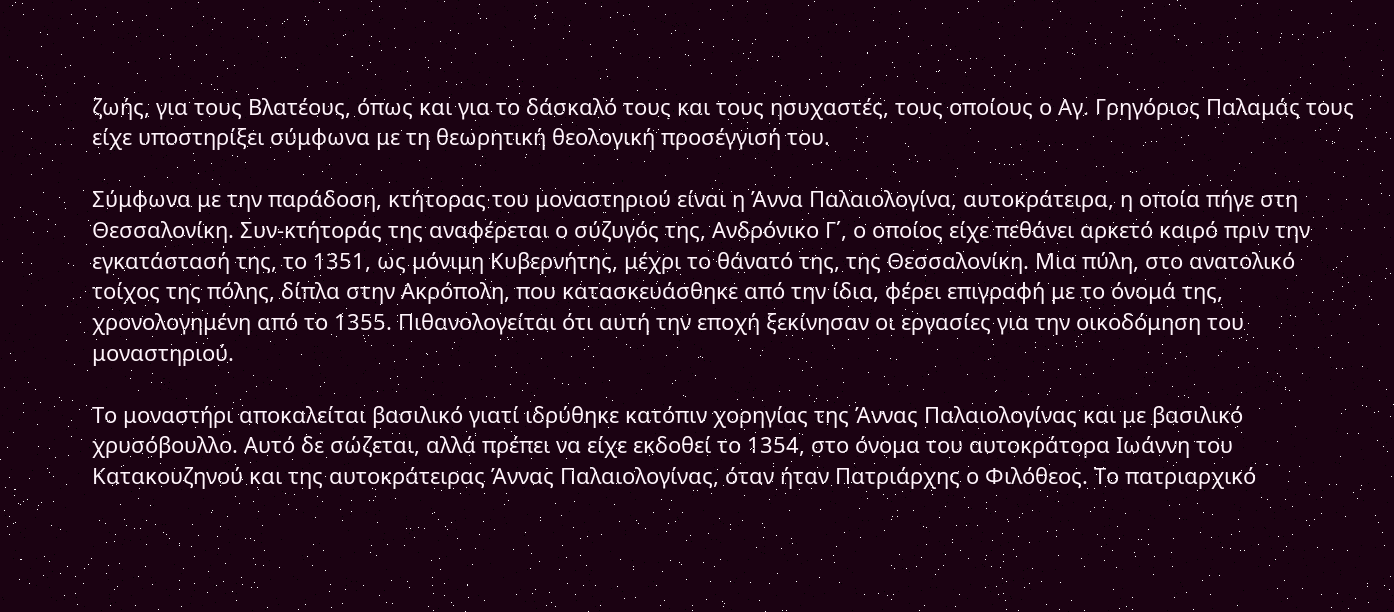ζωής, για τους Βλατέους, όπως και για το δάσκαλό τους και τους ησυχαστές, τους οποίους ο Αγ. Γρηγόριος Παλαμάς τους είχε υποστηρίξει σύμφωνα με τη θεωρητική θεολογική προσέγγισή του.

Σύμφωνα με την παράδοση, κτήτορας του μοναστηριού είναι η Άννα Παλαιολογίνα, αυτοκράτειρα, η οποία πήγε στη Θεσσαλονίκη. Συν-κτήτοράς της αναφέρεται ο σύζυγός της, Ανδρόνικο Γ΄, ο οποίος είχε πεθάνει αρκετό καιρό πριν την εγκατάστασή της, το 1351, ως μόνιμη Κυβερνήτης, μέχρι το θάνατό της, της Θεσσαλονίκη. Μια πύλη, στο ανατολικό τοίχος της πόλης, δίπλα στην Ακρόπολη, που κατασκευάσθηκε από την ίδια, φέρει επιγραφή με το όνομά της, χρονολογημένη από το 1355. Πιθανολογείται ότι αυτή την εποχή ξεκίνησαν οι εργασίες για την οικοδόμηση του μοναστηριού.

Το μοναστήρι αποκαλείται βασιλικό γιατί ιδρύθηκε κατόπιν χορηγίας της Άννας Παλαιολογίνας και με βασιλικό χρυσόβουλλο. Αυτό δε σώζεται, αλλά πρέπει να είχε εκδοθεί το 1354, στο όνομα του αυτοκράτορα Ιωάννη του Κατακουζηνού και της αυτοκράτειρας Άννας Παλαιολογίνας, όταν ήταν Πατριάρχης ο Φιλόθεος. Το πατριαρχικό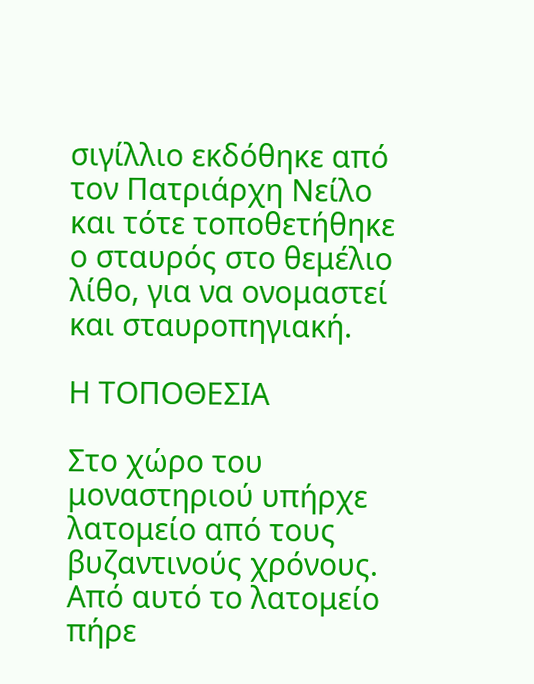σιγίλλιο εκδόθηκε από τον Πατριάρχη Νείλο και τότε τοποθετήθηκε ο σταυρός στο θεμέλιο λίθο, για να ονομαστεί και σταυροπηγιακή.

Η ΤΟΠΟΘΕΣΙΑ

Στο χώρο του μοναστηριού υπήρχε λατομείο από τους βυζαντινούς χρόνους. Από αυτό το λατομείο πήρε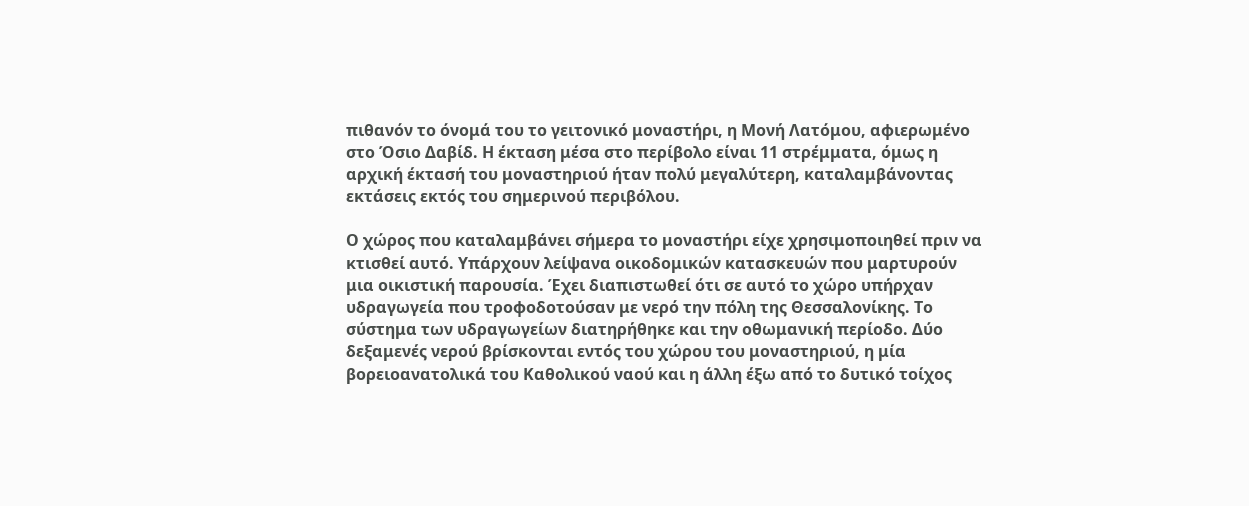πιθανόν το όνομά του το γειτονικό μοναστήρι, η Μονή Λατόμου, αφιερωμένο στο Όσιο Δαβίδ. Η έκταση μέσα στο περίβολο είναι 11 στρέμματα, όμως η αρχική έκτασή του μοναστηριού ήταν πολύ μεγαλύτερη, καταλαμβάνοντας εκτάσεις εκτός του σημερινού περιβόλου.

Ο χώρος που καταλαμβάνει σήμερα το μοναστήρι είχε χρησιμοποιηθεί πριν να κτισθεί αυτό. Υπάρχουν λείψανα οικοδομικών κατασκευών που μαρτυρούν μια οικιστική παρουσία. Έχει διαπιστωθεί ότι σε αυτό το χώρο υπήρχαν υδραγωγεία που τροφοδοτούσαν με νερό την πόλη της Θεσσαλονίκης. Το σύστημα των υδραγωγείων διατηρήθηκε και την οθωμανική περίοδο. Δύο δεξαμενές νερού βρίσκονται εντός του χώρου του μοναστηριού, η μία βορειοανατολικά του Καθολικού ναού και η άλλη έξω από το δυτικό τοίχος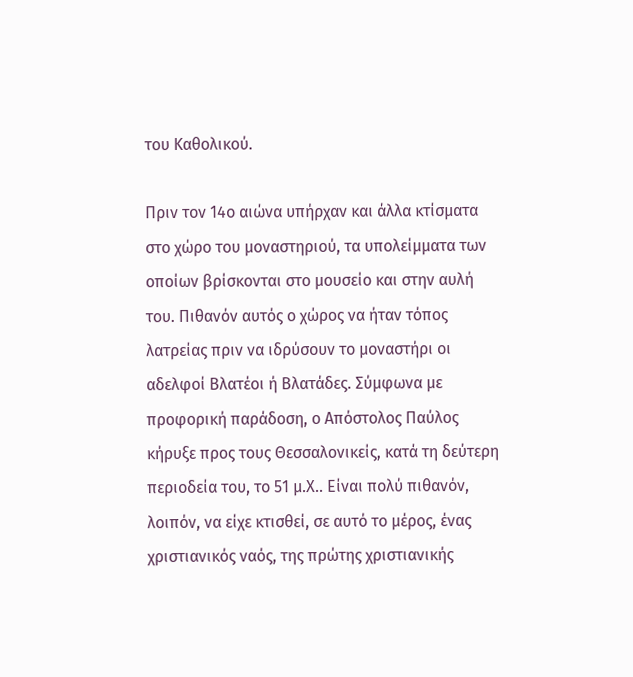του Καθολικού.

Πριν τον 14ο αιώνα υπήρχαν και άλλα κτίσματα στο χώρο του μοναστηριού, τα υπολείμματα των οποίων βρίσκονται στο μουσείο και στην αυλή του. Πιθανόν αυτός ο χώρος να ήταν τόπος λατρείας πριν να ιδρύσουν το μοναστήρι οι αδελφοί Βλατέοι ή Βλατάδες. Σύμφωνα με προφορική παράδοση, ο Απόστολος Παύλος κήρυξε προς τους Θεσσαλονικείς, κατά τη δεύτερη περιοδεία του, το 51 μ.Χ.. Είναι πολύ πιθανόν, λοιπόν, να είχε κτισθεί, σε αυτό το μέρος, ένας χριστιανικός ναός, της πρώτης χριστιανικής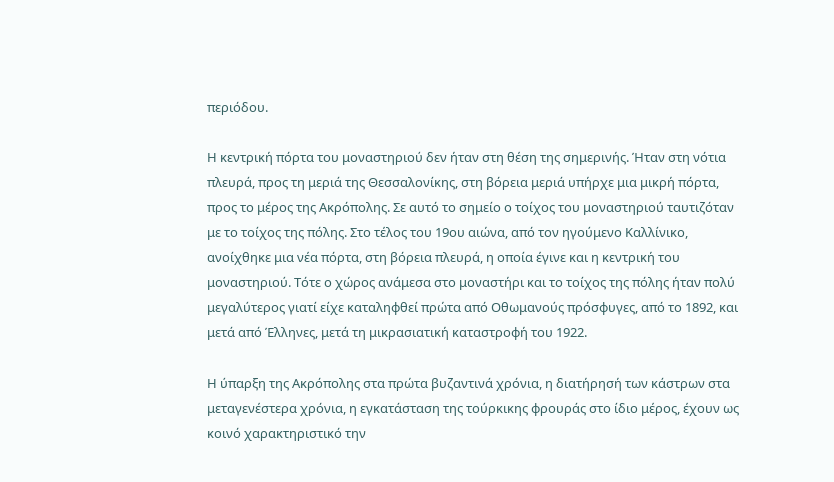περιόδου.

Η κεντρική πόρτα του μοναστηριού δεν ήταν στη θέση της σημερινής. Ήταν στη νότια πλευρά, προς τη μεριά της Θεσσαλονίκης, στη βόρεια μεριά υπήρχε μια μικρή πόρτα, προς το μέρος της Ακρόπολης. Σε αυτό το σημείο ο τοίχος του μοναστηριού ταυτιζόταν με το τοίχος της πόλης. Στο τέλος του 19ου αιώνα, από τον ηγούμενο Καλλίνικο, ανοίχθηκε μια νέα πόρτα, στη βόρεια πλευρά, η οποία έγινε και η κεντρική του μοναστηριού. Τότε ο χώρος ανάμεσα στο μοναστήρι και το τοίχος της πόλης ήταν πολύ μεγαλύτερος γιατί είχε καταληφθεί πρώτα από Οθωμανούς πρόσφυγες, από το 1892, και μετά από Έλληνες, μετά τη μικρασιατική καταστροφή του 1922.

Η ύπαρξη της Ακρόπολης στα πρώτα βυζαντινά χρόνια, η διατήρησή των κάστρων στα μεταγενέστερα χρόνια, η εγκατάσταση της τούρκικης φρουράς στο ίδιο μέρος, έχουν ως κοινό χαρακτηριστικό την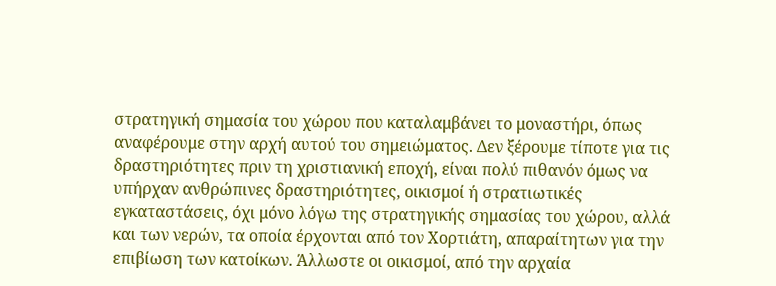στρατηγική σημασία του χώρου που καταλαμβάνει το μοναστήρι, όπως αναφέρουμε στην αρχή αυτού του σημειώματος. Δεν ξέρουμε τίποτε για τις δραστηριότητες πριν τη χριστιανική εποχή, είναι πολύ πιθανόν όμως να υπήρχαν ανθρώπινες δραστηριότητες, οικισμοί ή στρατιωτικές εγκαταστάσεις, όχι μόνο λόγω της στρατηγικής σημασίας του χώρου, αλλά και των νερών, τα οποία έρχονται από τον Χορτιάτη, απαραίτητων για την επιβίωση των κατοίκων. Άλλωστε οι οικισμοί, από την αρχαία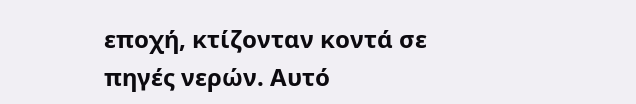εποχή, κτίζονταν κοντά σε πηγές νερών. Αυτό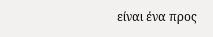είναι ένα προς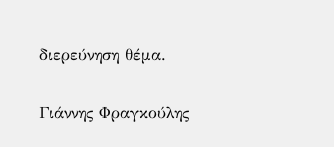διερεύνηση θέμα.

Γιάννης Φραγκούλης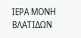ΙΕΡΑ ΜΟΝΗ ΒΛΑΤΙΔΩΝ